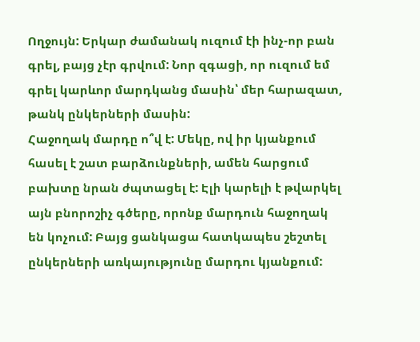Ողջույն: Երկար ժամանակ ուզում էի ինչ-որ բան գրել, բայց չէր գրվում: Նոր զգացի, որ ուզում եմ գրել կարևոր մարդկանց մասին՝ մեր հարազատ, թանկ ընկերների մասին:
Հաջողակ մարդը ո՞վ է: Մեկը, ով իր կյանքում հասել է շատ բարձունքների, ամեն հարցում բախտը նրան ժպտացել է: Էլի կարելի է թվարկել այն բնորոշիչ գծերը, որոնք մարդուն հաջողակ են կոչում: Բայց ցանկացա հատկապես շեշտել ընկերների առկայությունը մարդու կյանքում: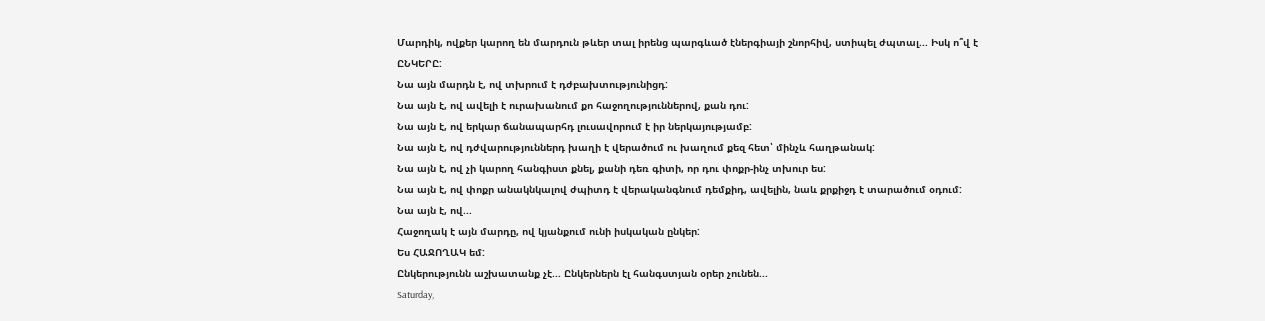Մարդիկ, ովքեր կարող են մարդուն թևեր տալ իրենց պարգևած էներգիայի շնորհիվ, ստիպել ժպտալ... Իսկ ո՞վ է ԸՆԿԵՐԸ:
Նա այն մարդն է, ով տխրում է դժբախտությունիցդ:
Նա այն է, ով ավելի է ուրախանում քո հաջողություններով, քան դու:
Նա այն է, ով երկար ճանապարհդ լուսավորում է իր ներկայությամբ:
Նա այն է, ով դժվարություններդ խաղի է վերածում ու խաղում քեզ հետ՝ մինչև հաղթանակ:
Նա այն է, ով չի կարող հանգիստ քնել, քանի դեռ գիտի, որ դու փոքր-ինչ տխուր ես:
Նա այն է, ով փոքր անակնկալով ժպիտդ է վերականգնում դեմքիդ, ավելին, նաև քրքիջդ է տարածում օդում:
Նա այն է, ով...
Հաջողակ է այն մարդը, ով կյանքում ունի իսկական ընկեր:
Ես ՀԱՋՈՂԱԿ եմ:
Ընկերությունն աշխատանք չէ... Ընկերներն էլ հանգստյան օրեր չունեն...
Saturday,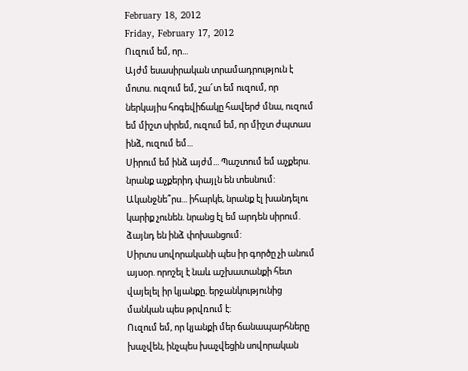February 18, 2012
Friday, February 17, 2012
Ուզում եմ, որ...
Այժմ եսասիրական տրամադրություն է մոտս. ուզում եմ, շա՜տ եմ ուզում, որ ներկայիս հոգեվիճակը հավերժ մնա, ուզում եմ միշտ սիրեմ, ուզում եմ, որ միշտ ժպտաս ինձ, ուզում եմ...
Սիրում եմ ինձ այժմ... Պաշտում եմ աչքերս. նրանք աչքերիդ փայլն են տեսնում:
Ականջնե՞րս... իհարկե, նրանք էլ խանդելու կարիք չունեն. նրանց էլ եմ արդեն սիրում. ձայնդ են ինձ փոխանցում:
Սիրտս սովորականի պես իր գործը չի անում այսօր. որոշել է նաև աշխատանքի հետ վայելել իր կյանքը. երջանկությունից մանկան պես թրվռում է:
Ուզում եմ, որ կյանքի մեր ճանապարհները խաչվեն, ինչպես խաչվեցին սովորական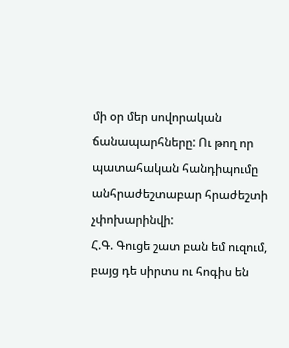մի օր մեր սովորական ճանապարհները: Ու թող որ պատահական հանդիպումը անհրաժեշտաբար հրաժեշտի չփոխարինվի:
Հ.Գ. Գուցե շատ բան եմ ուզում, բայց դե սիրտս ու հոգիս են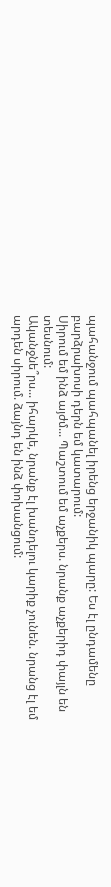պահանջում պահպանել իրենց երջանիկ պարը: Ես էլ ընդամենը բարձրախոսի դերն եմ կատարում:
Սիրում եմ ինձ այժմ... Պաշտում եմ աչքերս. նրանք աչքերիդ փայլն են տեսնում:
Ականջնե՞րս... իհարկե, նրանք էլ խանդելու կարիք չունեն. նրանց էլ եմ արդեն սիրում. ձայնդ են ինձ փոխանցում: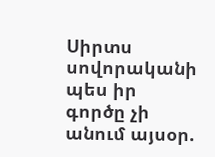Սիրտս սովորականի պես իր գործը չի անում այսօր.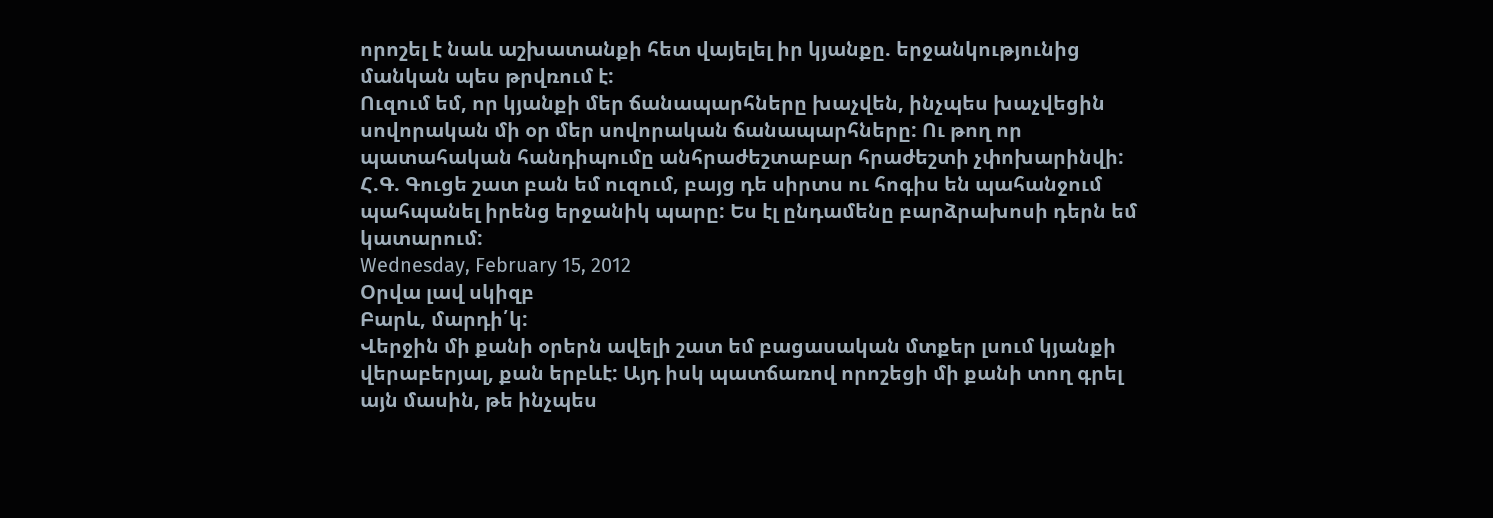որոշել է նաև աշխատանքի հետ վայելել իր կյանքը. երջանկությունից մանկան պես թրվռում է:
Ուզում եմ, որ կյանքի մեր ճանապարհները խաչվեն, ինչպես խաչվեցին սովորական մի օր մեր սովորական ճանապարհները: Ու թող որ պատահական հանդիպումը անհրաժեշտաբար հրաժեշտի չփոխարինվի:
Հ.Գ. Գուցե շատ բան եմ ուզում, բայց դե սիրտս ու հոգիս են պահանջում պահպանել իրենց երջանիկ պարը: Ես էլ ընդամենը բարձրախոսի դերն եմ կատարում:
Wednesday, February 15, 2012
Օրվա լավ սկիզբ
Բարև, մարդի՛կ:
Վերջին մի քանի օրերն ավելի շատ եմ բացասական մտքեր լսում կյանքի վերաբերյալ, քան երբևէ: Այդ իսկ պատճառով որոշեցի մի քանի տող գրել այն մասին, թե ինչպես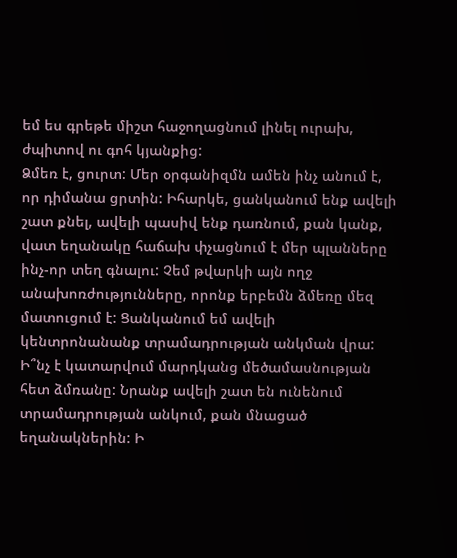եմ ես գրեթե միշտ հաջողացնում լինել ուրախ, ժպիտով ու գոհ կյանքից:
Ձմեռ է, ցուրտ: Մեր օրգանիզմն ամեն ինչ անում է, որ դիմանա ցրտին: Իհարկե, ցանկանում ենք ավելի շատ քնել, ավելի պասիվ ենք դառնում, քան կանք, վատ եղանակը հաճախ փչացնում է մեր պլանները ինչ-որ տեղ գնալու: Չեմ թվարկի այն ողջ անախոռժությունները, որոնք երբեմն ձմեռը մեզ մատուցում է: Ցանկանում եմ ավելի կենտրոնանանք տրամադրության անկման վրա:
Ի՞նչ է կատարվում մարդկանց մեծամասնության հետ ձմռանը: Նրանք ավելի շատ են ունենում տրամադրության անկում, քան մնացած եղանակներին: Ի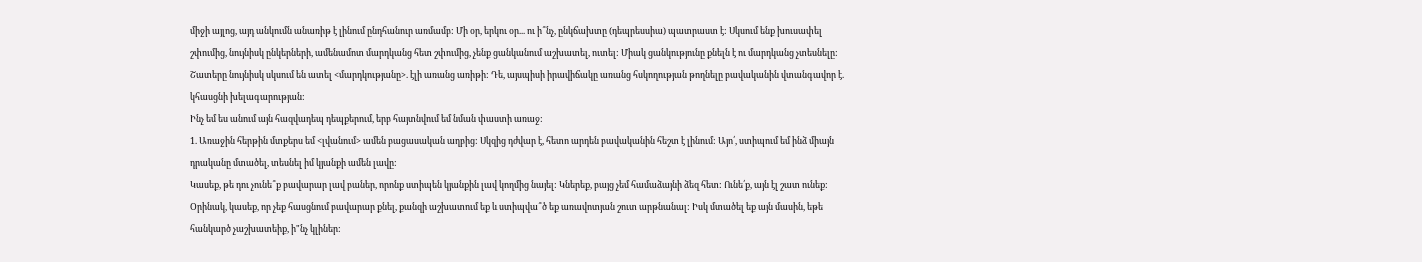միջի այլոց, այդ անկումն անառիթ է լինում ընդհանուր առմամբ: Մի օր, երկու օր... ու ի՞նչ, ընկճախտը (դեպրեսսիա) պատրաստ է: Սկսում ենք խուսափել շփումից, նույնիսկ ընկերների, ամենամոտ մարդկանց հետ շփումից, չենք ցանկանում աշխատել, ուտել: Միակ ցանկությունը քնելն է ու մարդկանց չտեսնելը: Շատերը նույնիսկ սկսում են ատել <մարդկությանը>. էլի առանց առիթի: Դե, այսպիսի իրավիճակը առանց հսկողության թողնելը բավականին վտանգավոր է. կհասցնի խելագարության:
Ինչ եմ ես անում այն հազվադեպ դեպքերում, երբ հայտնվում եմ նման փաստի առաջ:
1. Առաջին հերթին մտքերս եմ <լվանում> ամեն բացասական աղբից: Սկզից դժվար է, հետո արդեն բավականին հեշտ է լինում: Այո՛, ստիպում եմ ինձ միայն դրականը մտածել, տեսնել իմ կյանքի ամեն լավը:
Կասեք, թե դու չունե՞ք բավարար լավ բաներ, որոնք ստիպեն կյանքին լավ կողմից նայել: Կներեք, բայց չեմ համաձայնի ձեզ հետ: Ունե՛ք, այն էլ շատ ունեք: Օրինակ, կասեք, որ չեք հասցնում բավարար քնել, քանզի աշխատում եք և ստիպվա՞ծ եք առավոտյան շուտ արթնանալ: Իսկ մտածել եք այն մասին, եթե հանկարծ չաշխատեիք, ի"նչ կլիներ: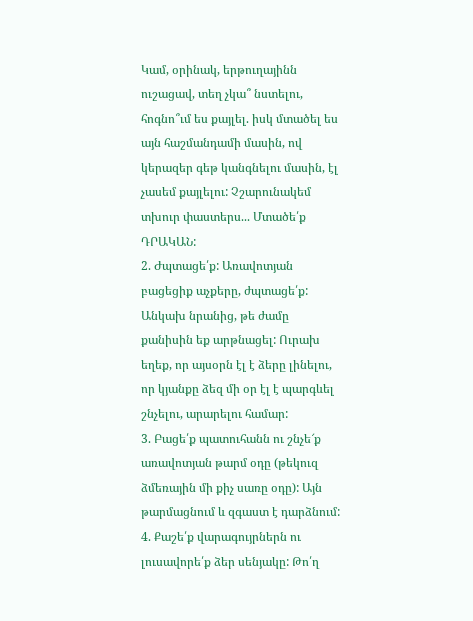Կամ, օրինակ, երթուղայինն ուշացավ, տեղ չկա՞ նստելու, հոգնո՞ւմ ես քայլել. իսկ մտածել ես այն հաշմանդամի մասին, ով կերազեր գեթ կանգնելու մասին, էլ չասեմ քայլելու: Չշարունակեմ տխուր փաստերս... Մտածե՛ք ԴՐԱԿԱՆ:
2. Ժպտացե՛ք: Առավոտյան բացեցիք աչքերը, ժպտացե՛ք: Անկախ նրանից, թե ժամը քանիսին եք արթնացել: Ուրախ եղեք, որ այսօրն էլ է ձերը լինելու, որ կյանքը ձեզ մի օր էլ է պարգևել շնչելու, արարելու համար:
3. Բացե՛ք պատուհանն ու շնչե՜ք առավոտյան թարմ օդը (թեկուզ ձմեռային մի քիչ սառը օդը): Այն թարմացնում և զգաստ է դարձնում:
4. Քաշե՛ք վարագույրներն ու լուսավորե՛ք ձեր սենյակը: Թո՛ղ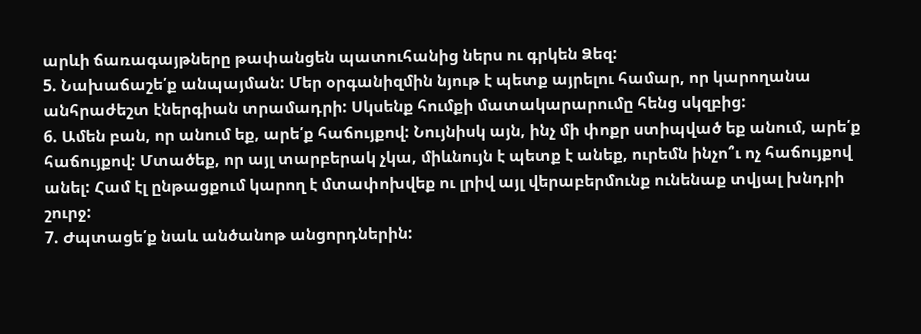արևի ճառագայթները թափանցեն պատուհանից ներս ու գրկեն Ձեզ:
5. Նախաճաշե՛ք անպայման: Մեր օրգանիզմին նյութ է պետք այրելու համար, որ կարողանա անհրաժեշտ էներգիան տրամադրի: Սկսենք հումքի մատակարարումը հենց սկզբից:
6. Ամեն բան, որ անում եք, արե՛ք հաճույքով: Նույնիսկ այն, ինչ մի փոքր ստիպված եք անում, արե՛ք հաճույքով: Մտածեք, որ այլ տարբերակ չկա, միևնույն է պետք է անեք, ուրեմն ինչո՞ւ ոչ հաճույքով անել: Համ էլ ընթացքում կարող է մտափոխվեք ու լրիվ այլ վերաբերմունք ունենաք տվյալ խնդրի շուրջ:
7. Ժպտացե՛ք նաև անծանոթ անցորդներին: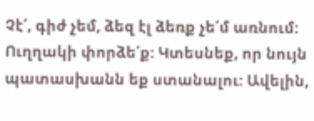Չէ՛, գիժ չեմ, ձեզ էլ ձեռք չե՛մ առնում: Ուղղակի փորձե՛ք: Կտեսնեք, որ նույն պատասխանն եք ստանալու: Ավելին,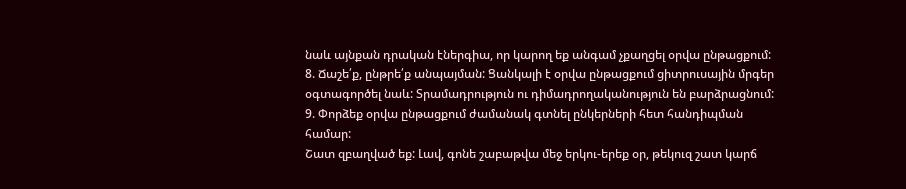նաև այնքան դրական էներգիա, որ կարող եք անգամ չքաղցել օրվա ընթացքում:
8. Ճաշե՛ք, ընթրե՛ք անպայման: Ցանկալի է օրվա ընթացքում ցիտրուսային մրգեր օգտագործել նաև: Տրամադրություն ու դիմադրողականություն են բարձրացնում:
9. Փորձեք օրվա ընթացքում ժամանակ գտնել ընկերների հետ հանդիպման համար:
Շատ զբաղված եք: Լավ, գոնե շաբաթվա մեջ երկու-երեք օր, թեկուզ շատ կարճ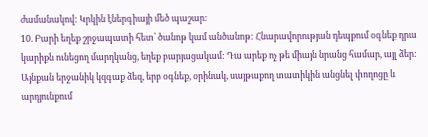ժամանակով: Կրկին էներգիայի մեծ պաշար:
10. Բարի եղեք շրջապատի հետ՝ ծանոթ կամ անծանոթ: Հնարավորության դեպքում օգնեք դրա կարիքն ունեցող մարդկանց, եղեք բարյացակամ: Դա արեք ոչ թե միայն նրանց համար, այլ ձեր: Այնքան երջանիկ կզգաք ձեզ, երբ օգնեք, օրինակ, սայթաքող տատիկին անցնել փողոցը և արդյունքում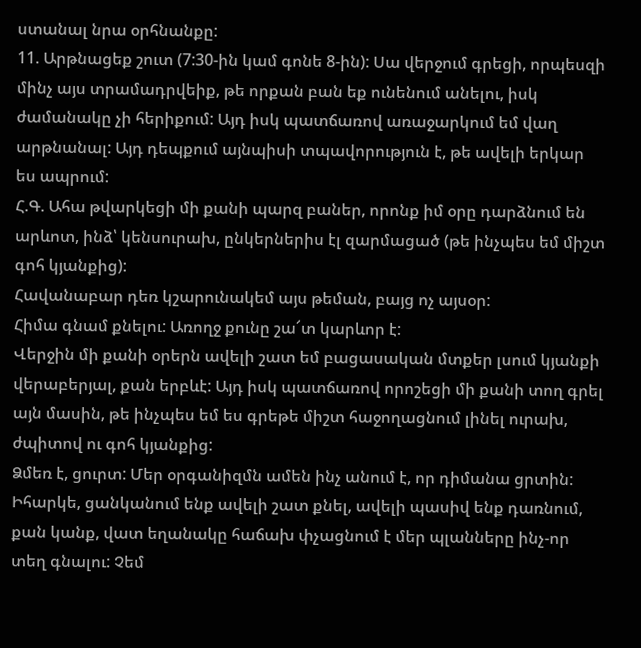ստանալ նրա օրհնանքը:
11. Արթնացեք շուտ (7:30-ին կամ գոնե 8-ին): Սա վերջում գրեցի, որպեսզի մինչ այս տրամադրվեիք, թե որքան բան եք ունենում անելու, իսկ ժամանակը չի հերիքում: Այդ իսկ պատճառով առաջարկում եմ վաղ արթնանալ: Այդ դեպքում այնպիսի տպավորություն է, թե ավելի երկար ես ապրում:
Հ.Գ. Ահա թվարկեցի մի քանի պարզ բաներ, որոնք իմ օրը դարձնում են արևոտ, ինձ՝ կենսուրախ, ընկերներիս էլ զարմացած (թե ինչպես եմ միշտ գոհ կյանքից):
Հավանաբար դեռ կշարունակեմ այս թեման, բայց ոչ այսօր:
Հիմա գնամ քնելու: Առողջ քունը շա՜տ կարևոր է:
Վերջին մի քանի օրերն ավելի շատ եմ բացասական մտքեր լսում կյանքի վերաբերյալ, քան երբևէ: Այդ իսկ պատճառով որոշեցի մի քանի տող գրել այն մասին, թե ինչպես եմ ես գրեթե միշտ հաջողացնում լինել ուրախ, ժպիտով ու գոհ կյանքից:
Ձմեռ է, ցուրտ: Մեր օրգանիզմն ամեն ինչ անում է, որ դիմանա ցրտին: Իհարկե, ցանկանում ենք ավելի շատ քնել, ավելի պասիվ ենք դառնում, քան կանք, վատ եղանակը հաճախ փչացնում է մեր պլանները ինչ-որ տեղ գնալու: Չեմ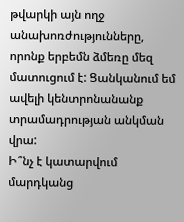թվարկի այն ողջ անախոռժությունները, որոնք երբեմն ձմեռը մեզ մատուցում է: Ցանկանում եմ ավելի կենտրոնանանք տրամադրության անկման վրա:
Ի՞նչ է կատարվում մարդկանց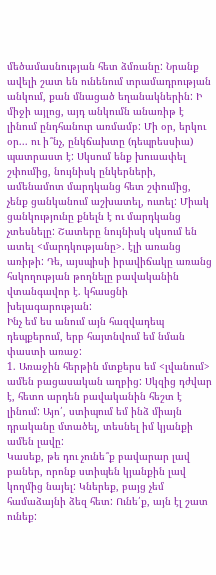մեծամասնության հետ ձմռանը: Նրանք ավելի շատ են ունենում տրամադրության անկում, քան մնացած եղանակներին: Ի միջի այլոց, այդ անկումն անառիթ է լինում ընդհանուր առմամբ: Մի օր, երկու օր... ու ի՞նչ, ընկճախտը (դեպրեսսիա) պատրաստ է: Սկսում ենք խուսափել շփումից, նույնիսկ ընկերների, ամենամոտ մարդկանց հետ շփումից, չենք ցանկանում աշխատել, ուտել: Միակ ցանկությունը քնելն է ու մարդկանց չտեսնելը: Շատերը նույնիսկ սկսում են ատել <մարդկությանը>. էլի առանց առիթի: Դե, այսպիսի իրավիճակը առանց հսկողության թողնելը բավականին վտանգավոր է. կհասցնի խելագարության:
Ինչ եմ ես անում այն հազվադեպ դեպքերում, երբ հայտնվում եմ նման փաստի առաջ:
1. Առաջին հերթին մտքերս եմ <լվանում> ամեն բացասական աղբից: Սկզից դժվար է, հետո արդեն բավականին հեշտ է լինում: Այո՛, ստիպում եմ ինձ միայն դրականը մտածել, տեսնել իմ կյանքի ամեն լավը:
Կասեք, թե դու չունե՞ք բավարար լավ բաներ, որոնք ստիպեն կյանքին լավ կողմից նայել: Կներեք, բայց չեմ համաձայնի ձեզ հետ: Ունե՛ք, այն էլ շատ ունեք: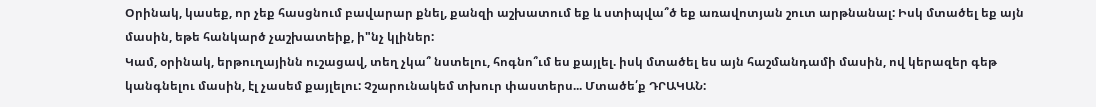Օրինակ, կասեք, որ չեք հասցնում բավարար քնել, քանզի աշխատում եք և ստիպվա՞ծ եք առավոտյան շուտ արթնանալ: Իսկ մտածել եք այն մասին, եթե հանկարծ չաշխատեիք, ի"նչ կլիներ:
Կամ, օրինակ, երթուղայինն ուշացավ, տեղ չկա՞ նստելու, հոգնո՞ւմ ես քայլել. իսկ մտածել ես այն հաշմանդամի մասին, ով կերազեր գեթ կանգնելու մասին, էլ չասեմ քայլելու: Չշարունակեմ տխուր փաստերս... Մտածե՛ք ԴՐԱԿԱՆ: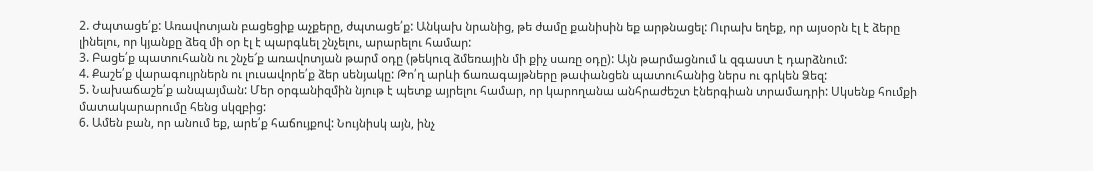2. Ժպտացե՛ք: Առավոտյան բացեցիք աչքերը, ժպտացե՛ք: Անկախ նրանից, թե ժամը քանիսին եք արթնացել: Ուրախ եղեք, որ այսօրն էլ է ձերը լինելու, որ կյանքը ձեզ մի օր էլ է պարգևել շնչելու, արարելու համար:
3. Բացե՛ք պատուհանն ու շնչե՜ք առավոտյան թարմ օդը (թեկուզ ձմեռային մի քիչ սառը օդը): Այն թարմացնում և զգաստ է դարձնում:
4. Քաշե՛ք վարագույրներն ու լուսավորե՛ք ձեր սենյակը: Թո՛ղ արևի ճառագայթները թափանցեն պատուհանից ներս ու գրկեն Ձեզ:
5. Նախաճաշե՛ք անպայման: Մեր օրգանիզմին նյութ է պետք այրելու համար, որ կարողանա անհրաժեշտ էներգիան տրամադրի: Սկսենք հումքի մատակարարումը հենց սկզբից:
6. Ամեն բան, որ անում եք, արե՛ք հաճույքով: Նույնիսկ այն, ինչ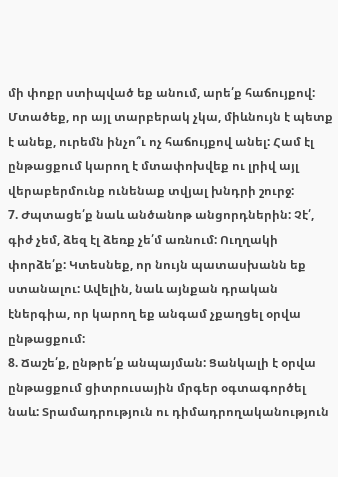մի փոքր ստիպված եք անում, արե՛ք հաճույքով: Մտածեք, որ այլ տարբերակ չկա, միևնույն է պետք է անեք, ուրեմն ինչո՞ւ ոչ հաճույքով անել: Համ էլ ընթացքում կարող է մտափոխվեք ու լրիվ այլ վերաբերմունք ունենաք տվյալ խնդրի շուրջ:
7. Ժպտացե՛ք նաև անծանոթ անցորդներին: Չէ՛, գիժ չեմ, ձեզ էլ ձեռք չե՛մ առնում: Ուղղակի փորձե՛ք: Կտեսնեք, որ նույն պատասխանն եք ստանալու: Ավելին, նաև այնքան դրական էներգիա, որ կարող եք անգամ չքաղցել օրվա ընթացքում:
8. Ճաշե՛ք, ընթրե՛ք անպայման: Ցանկալի է օրվա ընթացքում ցիտրուսային մրգեր օգտագործել նաև: Տրամադրություն ու դիմադրողականություն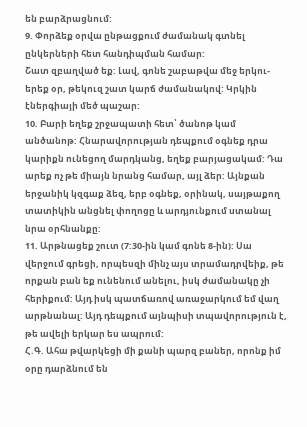են բարձրացնում:
9. Փորձեք օրվա ընթացքում ժամանակ գտնել ընկերների հետ հանդիպման համար:
Շատ զբաղված եք: Լավ, գոնե շաբաթվա մեջ երկու-երեք օր, թեկուզ շատ կարճ ժամանակով: Կրկին էներգիայի մեծ պաշար:
10. Բարի եղեք շրջապատի հետ՝ ծանոթ կամ անծանոթ: Հնարավորության դեպքում օգնեք դրա կարիքն ունեցող մարդկանց, եղեք բարյացակամ: Դա արեք ոչ թե միայն նրանց համար, այլ ձեր: Այնքան երջանիկ կզգաք ձեզ, երբ օգնեք, օրինակ, սայթաքող տատիկին անցնել փողոցը և արդյունքում ստանալ նրա օրհնանքը:
11. Արթնացեք շուտ (7:30-ին կամ գոնե 8-ին): Սա վերջում գրեցի, որպեսզի մինչ այս տրամադրվեիք, թե որքան բան եք ունենում անելու, իսկ ժամանակը չի հերիքում: Այդ իսկ պատճառով առաջարկում եմ վաղ արթնանալ: Այդ դեպքում այնպիսի տպավորություն է, թե ավելի երկար ես ապրում:
Հ.Գ. Ահա թվարկեցի մի քանի պարզ բաներ, որոնք իմ օրը դարձնում են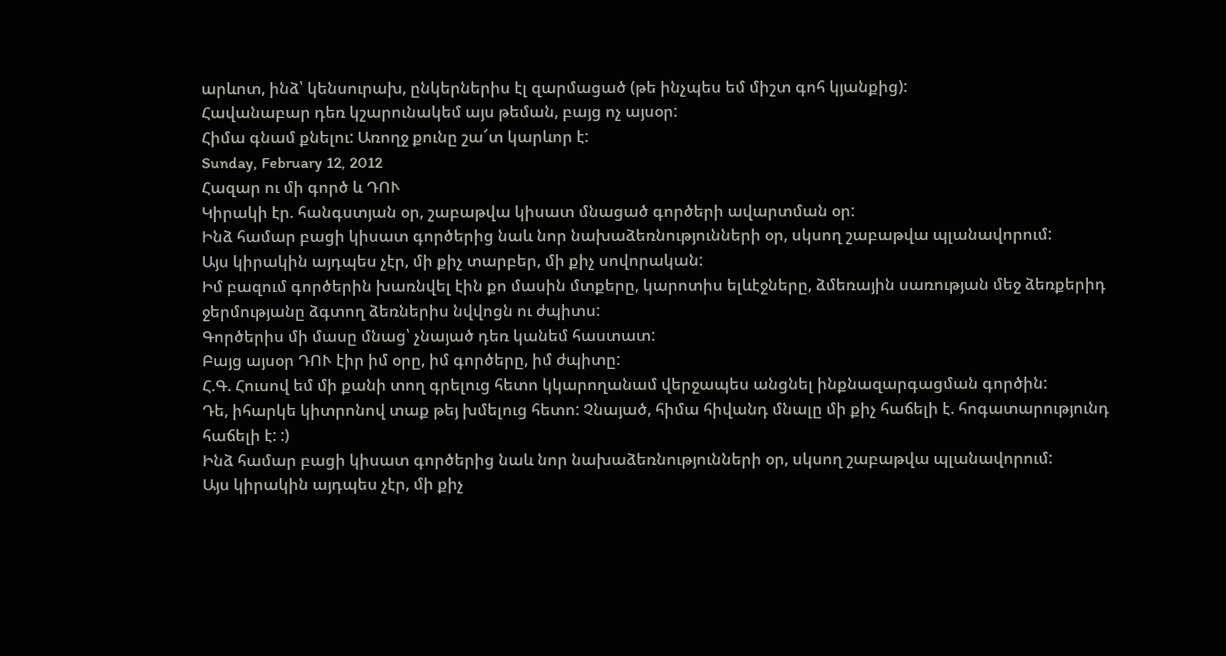արևոտ, ինձ՝ կենսուրախ, ընկերներիս էլ զարմացած (թե ինչպես եմ միշտ գոհ կյանքից):
Հավանաբար դեռ կշարունակեմ այս թեման, բայց ոչ այսօր:
Հիմա գնամ քնելու: Առողջ քունը շա՜տ կարևոր է:
Sunday, February 12, 2012
Հազար ու մի գործ և ԴՈՒ
Կիրակի էր. հանգստյան օր, շաբաթվա կիսատ մնացած գործերի ավարտման օր:
Ինձ համար բացի կիսատ գործերից նաև նոր նախաձեռնությունների օր, սկսող շաբաթվա պլանավորում:
Այս կիրակին այդպես չէր, մի քիչ տարբեր, մի քիչ սովորական:
Իմ բազում գործերին խառնվել էին քո մասին մտքերը, կարոտիս ելևէջները, ձմեռային սառության մեջ ձեռքերիդ ջերմությանը ձգտող ձեռներիս նվվոցն ու ժպիտս:
Գործերիս մի մասը մնաց՝ չնայած դեռ կանեմ հաստատ:
Բայց այսօր ԴՈՒ էիր իմ օրը, իմ գործերը, իմ ժպիտը:
Հ.Գ. Հուսով եմ մի քանի տող գրելուց հետո կկարողանամ վերջապես անցնել ինքնազարգացման գործին:
Դե, իհարկե կիտրոնով տաք թեյ խմելուց հետո: Չնայած, հիմա հիվանդ մնալը մի քիչ հաճելի է. հոգատարությունդ հաճելի է: :)
Ինձ համար բացի կիսատ գործերից նաև նոր նախաձեռնությունների օր, սկսող շաբաթվա պլանավորում:
Այս կիրակին այդպես չէր, մի քիչ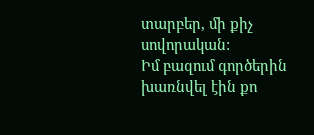տարբեր, մի քիչ սովորական:
Իմ բազում գործերին խառնվել էին քո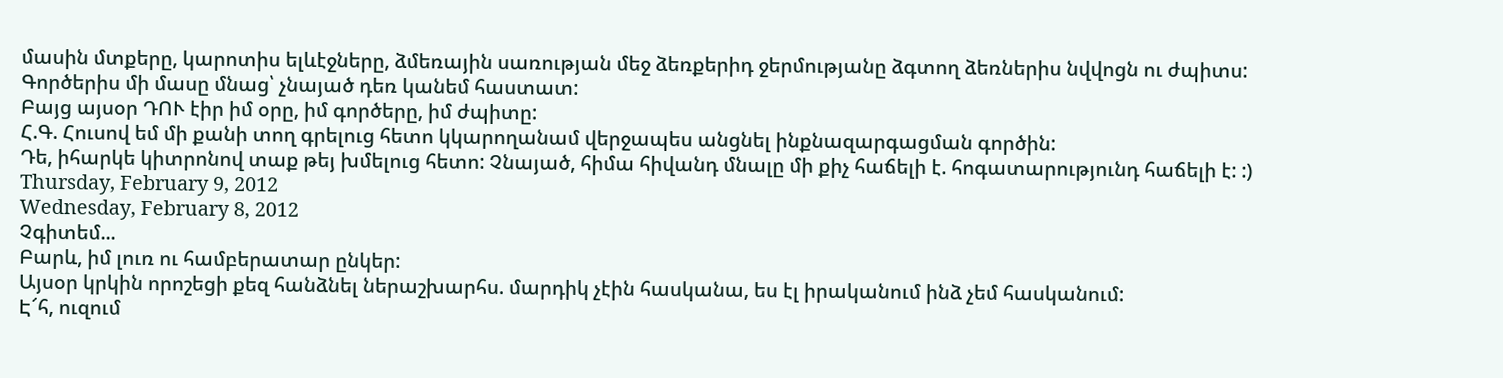մասին մտքերը, կարոտիս ելևէջները, ձմեռային սառության մեջ ձեռքերիդ ջերմությանը ձգտող ձեռներիս նվվոցն ու ժպիտս:
Գործերիս մի մասը մնաց՝ չնայած դեռ կանեմ հաստատ:
Բայց այսօր ԴՈՒ էիր իմ օրը, իմ գործերը, իմ ժպիտը:
Հ.Գ. Հուսով եմ մի քանի տող գրելուց հետո կկարողանամ վերջապես անցնել ինքնազարգացման գործին:
Դե, իհարկե կիտրոնով տաք թեյ խմելուց հետո: Չնայած, հիմա հիվանդ մնալը մի քիչ հաճելի է. հոգատարությունդ հաճելի է: :)
Thursday, February 9, 2012
Wednesday, February 8, 2012
Չգիտեմ...
Բարև, իմ լուռ ու համբերատար ընկեր:
Այսօր կրկին որոշեցի քեզ հանձնել ներաշխարհս. մարդիկ չէին հասկանա, ես էլ իրականում ինձ չեմ հասկանում:
Է՜հ, ուզում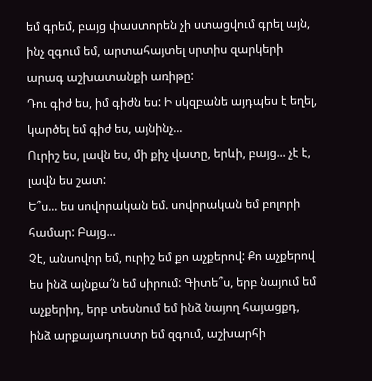եմ գրեմ, բայց փաստորեն չի ստացվում գրել այն, ինչ զգում եմ, արտահայտել սրտիս զարկերի արագ աշխատանքի առիթը:
Դու գիժ ես, իմ գիժն ես: Ի սկզբանե այդպես է եղել, կարծել եմ գիժ ես, այնինչ...
Ուրիշ ես, լավն ես, մի քիչ վատը, երևի, բայց... չէ է, լավն ես շատ:
Ե՞ս... ես սովորական եմ. սովորական եմ բոլորի համար: Բայց...
Չէ, անսովոր եմ, ուրիշ եմ քո աչքերով: Քո աչքերով ես ինձ այնքա՜ն եմ սիրում: Գիտե՞ս, երբ նայում եմ աչքերիդ, երբ տեսնում եմ ինձ նայող հայացքդ, ինձ արքայադուստր եմ զգում, աշխարհի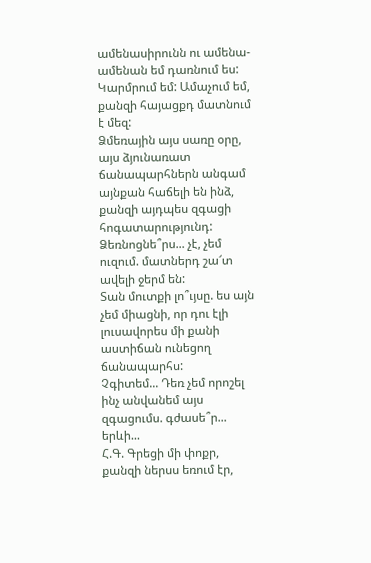ամենասիրունն ու ամենա-ամենան եմ դառնում ես:
Կարմրում եմ: Ամաչում եմ, քանզի հայացքդ մատնում է մեզ:
Ձմեռային այս սառը օրը, այս ձյունառատ ճանապարհներն անգամ այնքան հաճելի են ինձ, քանզի այդպես զգացի հոգատարությունդ:
Ձեռնոցնե՞րս... չէ, չեմ ուզում. մատներդ շա՜տ ավելի ջերմ են:
Տան մուտքի լո՞ւյսը. ես այն չեմ միացնի, որ դու էլի լուսավորես մի քանի աստիճան ունեցող ճանապարհս:
Չգիտեմ... Դեռ չեմ որոշել ինչ անվանեմ այս զգացումս. գժասե՞ր... երևի...
Հ.Գ. Գրեցի մի փոքր, քանզի ներսս եռում էր,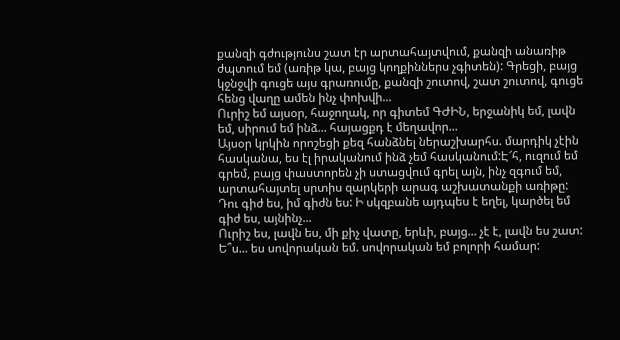քանզի գժությունս շատ էր արտահայտվում, քանզի անառիթ ժպտում եմ (առիթ կա, բայց կողքիններս չգիտեն): Գրեցի, բայց կջնջվի գուցե այս գրառումը, քանզի շուտով, շատ շուտով, գուցե հենց վաղը ամեն ինչ փոխվի...
Ուրիշ եմ այսօր, հաջողակ, որ գիտեմ ԳԺԻՆ, երջանիկ եմ, լավն եմ, սիրում եմ ինձ... հայացքդ է մեղավոր...
Այսօր կրկին որոշեցի քեզ հանձնել ներաշխարհս. մարդիկ չէին հասկանա, ես էլ իրականում ինձ չեմ հասկանում:Է՜հ, ուզում եմ գրեմ, բայց փաստորեն չի ստացվում գրել այն, ինչ զգում եմ, արտահայտել սրտիս զարկերի արագ աշխատանքի առիթը:
Դու գիժ ես, իմ գիժն ես: Ի սկզբանե այդպես է եղել, կարծել եմ գիժ ես, այնինչ...
Ուրիշ ես, լավն ես, մի քիչ վատը, երևի, բայց... չէ է, լավն ես շատ:
Ե՞ս... ես սովորական եմ. սովորական եմ բոլորի համար: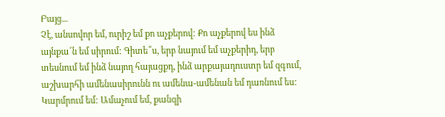Բայց...
Չէ, անսովոր եմ, ուրիշ եմ քո աչքերով: Քո աչքերով ես ինձ այնքա՜ն եմ սիրում: Գիտե՞ս, երբ նայում եմ աչքերիդ, երբ տեսնում եմ ինձ նայող հայացքդ, ինձ արքայադուստր եմ զգում, աշխարհի ամենասիրունն ու ամենա-ամենան եմ դառնում ես:
Կարմրում եմ: Ամաչում եմ, քանզի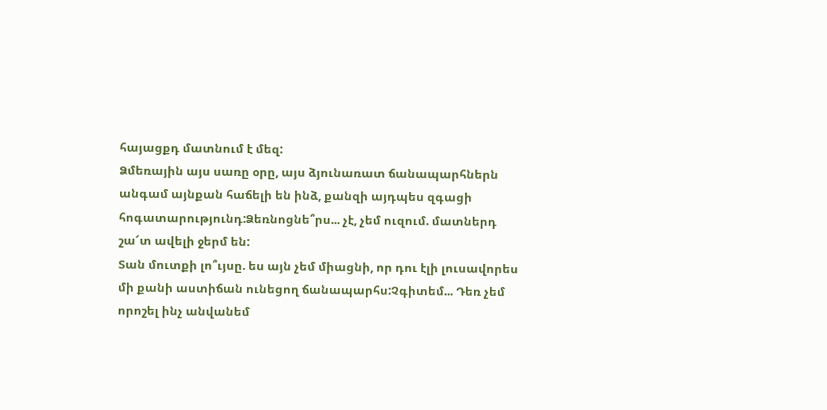հայացքդ մատնում է մեզ:
Ձմեռային այս սառը օրը, այս ձյունառատ ճանապարհներն անգամ այնքան հաճելի են ինձ, քանզի այդպես զգացի հոգատարությունդ:Ձեռնոցնե՞րս... չէ, չեմ ուզում. մատներդ շա՜տ ավելի ջերմ են:
Տան մուտքի լո՞ւյսը. ես այն չեմ միացնի, որ դու էլի լուսավորես մի քանի աստիճան ունեցող ճանապարհս:Չգիտեմ... Դեռ չեմ որոշել ինչ անվանեմ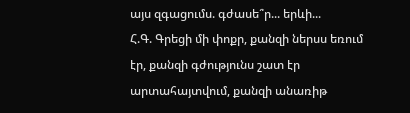այս զգացումս. գժասե՞ր... երևի...
Հ.Գ. Գրեցի մի փոքր, քանզի ներսս եռում էր, քանզի գժությունս շատ էր արտահայտվում, քանզի անառիթ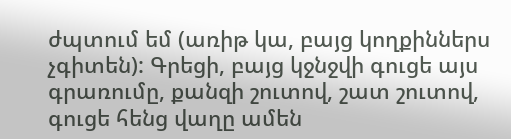ժպտում եմ (առիթ կա, բայց կողքիններս չգիտեն): Գրեցի, բայց կջնջվի գուցե այս գրառումը, քանզի շուտով, շատ շուտով, գուցե հենց վաղը ամեն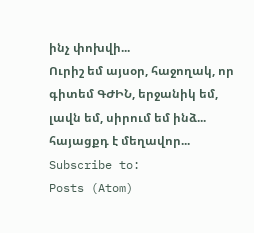ինչ փոխվի...
Ուրիշ եմ այսօր, հաջողակ, որ գիտեմ ԳԺԻՆ, երջանիկ եմ, լավն եմ, սիրում եմ ինձ... հայացքդ է մեղավոր...
Subscribe to:
Posts (Atom)